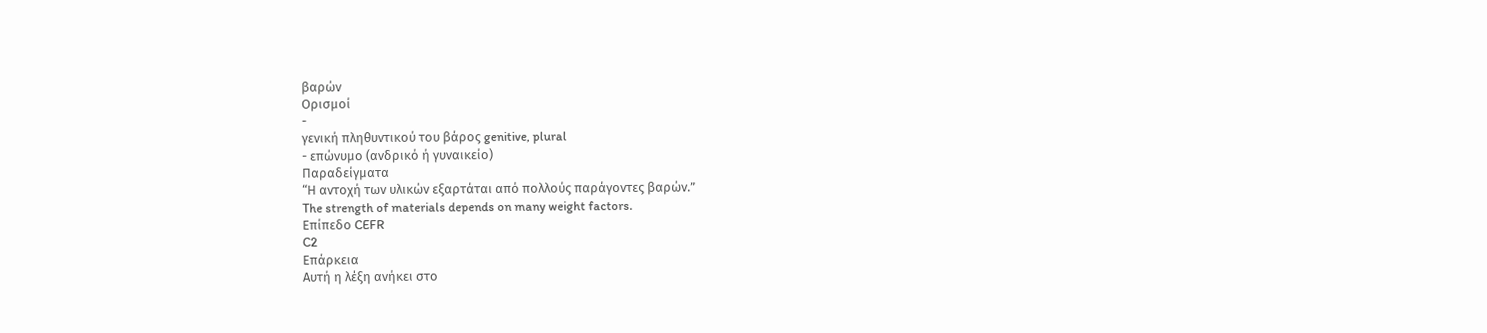βαρών
Ορισμοί
-
γενική πληθυντικού του βάρος genitive, plural
- επώνυμο (ανδρικό ή γυναικείο)
Παραδείγματα
“Η αντοχή των υλικών εξαρτάται από πολλούς παράγοντες βαρών.”
The strength of materials depends on many weight factors.
Επίπεδο CEFR
C2
Επάρκεια
Αυτή η λέξη ανήκει στο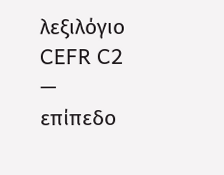λεξιλόγιο CEFR C2 — επίπεδο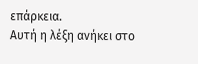επάρκεια.
Αυτή η λέξη ανήκει στο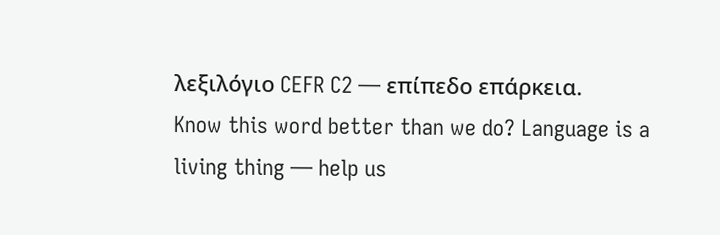λεξιλόγιο CEFR C2 — επίπεδο επάρκεια.
Know this word better than we do? Language is a living thing — help us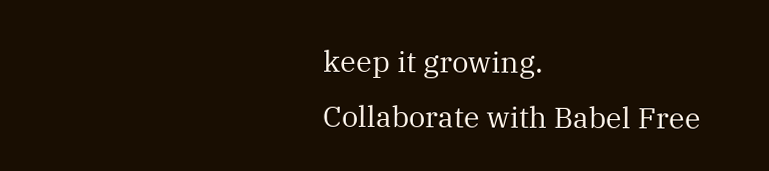keep it growing. Collaborate with Babel Free